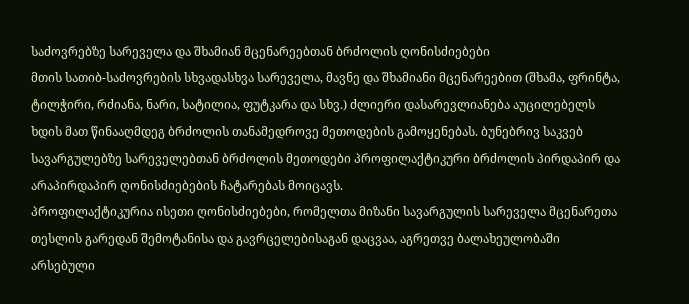საძოვრებზე სარეველა და შხამიან მცენარეებთან ბრძოლის ღონისძიებები
მთის სათიბ-საძოვრების სხვადასხვა სარეველა, მავნე და შხამიანი მცენარეებით (შხამა, ფრინტა, ტილჭირი, რძიანა, ნარი, სატილია, ფუტკარა და სხვ.) ძლიერი დასარევლიანება აუცილებელს ხდის მათ წინააღმდეგ ბრძოლის თანამედროვე მეთოდების გამოყენებას. ბუნებრივ საკვებ სავარგულებზე სარეველებთან ბრძოლის მეთოდები პროფილაქტიკური ბრძოლის პირდაპირ და არაპირდაპირ ღონისძიებების ჩატარებას მოიცავს.
პროფილაქტიკურია ისეთი ღონისძიებები, რომელთა მიზანი სავარგულის სარეველა მცენარეთა თესლის გარედან შემოტანისა და გავრცელებისაგან დაცვაა, აგრეთვე ბალახეულობაში არსებული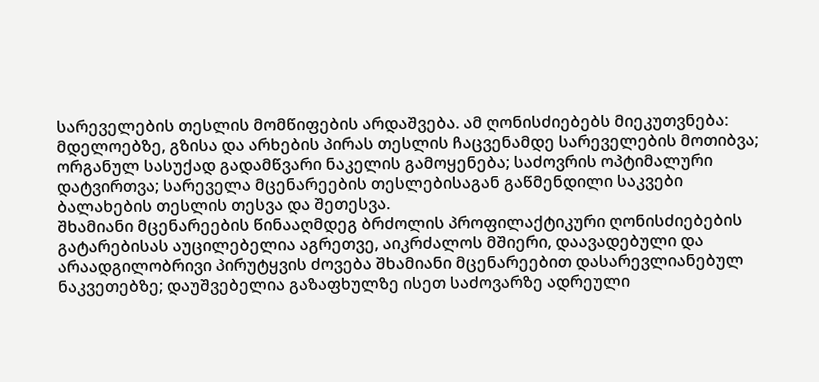სარეველების თესლის მომწიფების არდაშვება. ამ ღონისძიებებს მიეკუთვნება: მდელოებზე, გზისა და არხების პირას თესლის ჩაცვენამდე სარეველების მოთიბვა; ორგანულ სასუქად გადამწვარი ნაკელის გამოყენება; საძოვრის ოპტიმალური დატვირთვა; სარეველა მცენარეების თესლებისაგან გაწმენდილი საკვები ბალახების თესლის თესვა და შეთესვა.
შხამიანი მცენარეების წინააღმდეგ ბრძოლის პროფილაქტიკური ღონისძიებების გატარებისას აუცილებელია აგრეთვე, აიკრძალოს მშიერი, დაავადებული და არაადგილობრივი პირუტყვის ძოვება შხამიანი მცენარეებით დასარევლიანებულ ნაკვეთებზე; დაუშვებელია გაზაფხულზე ისეთ საძოვარზე ადრეული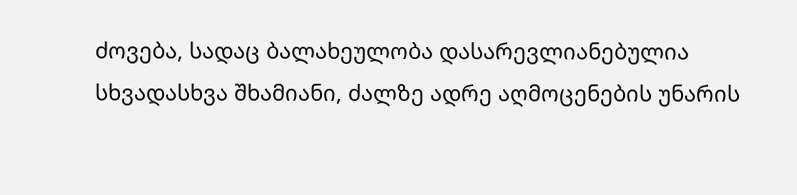ძოვება, სადაც ბალახეულობა დასარევლიანებულია სხვადასხვა შხამიანი, ძალზე ადრე აღმოცენების უნარის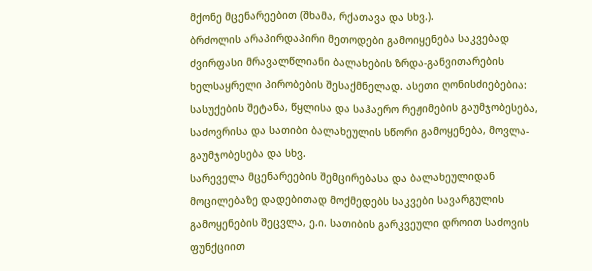მქონე მცენარეებით (შხამა, რქათავა და სხვ.).
ბრძოლის არაპირდაპირი მეთოდები გამოიყენება საკვებად ძვირფასი მრავალწლიანი ბალახების ზრდა-განვითარების ხელსაყრელი პირობების შესაქმნელად. ასეთი ღონისძიებებია: სასუქების შეტანა, წყლისა და საჰაერო რეჟიმების გაუმჯობესება, საძოვრისა და სათიბი ბალახეულის სწორი გამოყენება, მოვლა-გაუმჯობესება და სხვ.
სარეველა მცენარეების შემცირებასა და ბალახეულიდან მოცილებაზე დადებითად მოქმედებს საკვები სავარგულის გამოყენების შეცვლა, ე.ი. სათიბის გარკვეული დროით საძოვის ფუნქციით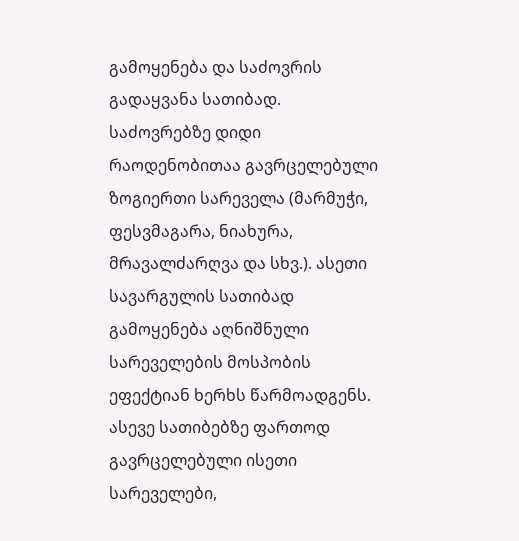გამოყენება და საძოვრის გადაყვანა სათიბად. საძოვრებზე დიდი რაოდენობითაა გავრცელებული ზოგიერთი სარეველა (მარმუჭი, ფესვმაგარა, ნიახურა, მრავალძარღვა და სხვ.). ასეთი სავარგულის სათიბად გამოყენება აღნიშნული სარეველების მოსპობის ეფექტიან ხერხს წარმოადგენს. ასევე სათიბებზე ფართოდ გავრცელებული ისეთი სარეველები,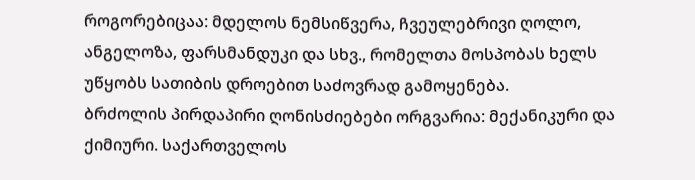როგორებიცაა: მდელოს ნემსიწვერა, ჩვეულებრივი ღოლო, ანგელოზა, ფარსმანდუკი და სხვ., რომელთა მოსპობას ხელს უწყობს სათიბის დროებით საძოვრად გამოყენება.
ბრძოლის პირდაპირი ღონისძიებები ორგვარია: მექანიკური და ქიმიური. საქართველოს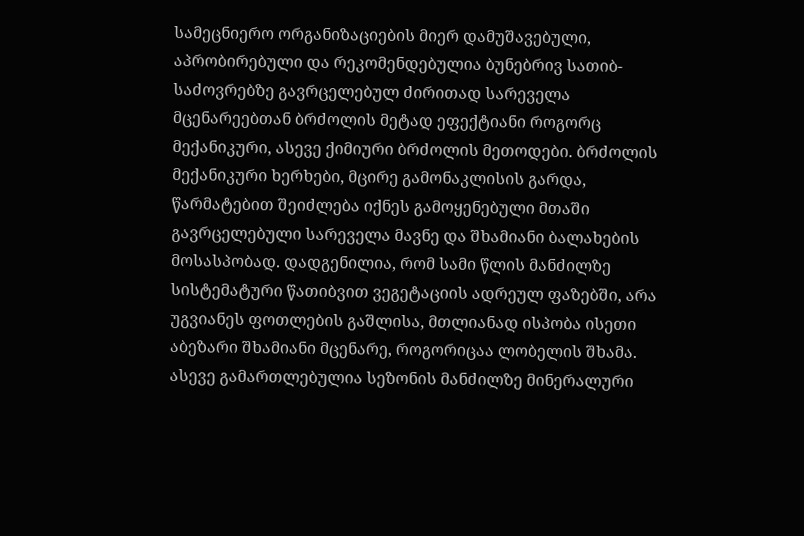სამეცნიერო ორგანიზაციების მიერ დამუშავებული, აპრობირებული და რეკომენდებულია ბუნებრივ სათიბ-საძოვრებზე გავრცელებულ ძირითად სარეველა მცენარეებთან ბრძოლის მეტად ეფექტიანი როგორც მექანიკური, ასევე ქიმიური ბრძოლის მეთოდები. ბრძოლის მექანიკური ხერხები, მცირე გამონაკლისის გარდა, წარმატებით შეიძლება იქნეს გამოყენებული მთაში გავრცელებული სარეველა მავნე და შხამიანი ბალახების მოსასპობად. დადგენილია, რომ სამი წლის მანძილზე სისტემატური წათიბვით ვეგეტაციის ადრეულ ფაზებში, არა უგვიანეს ფოთლების გაშლისა, მთლიანად ისპობა ისეთი აბეზარი შხამიანი მცენარე, როგორიცაა ლობელის შხამა. ასევე გამართლებულია სეზონის მანძილზე მინერალური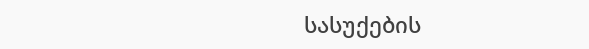სასუქების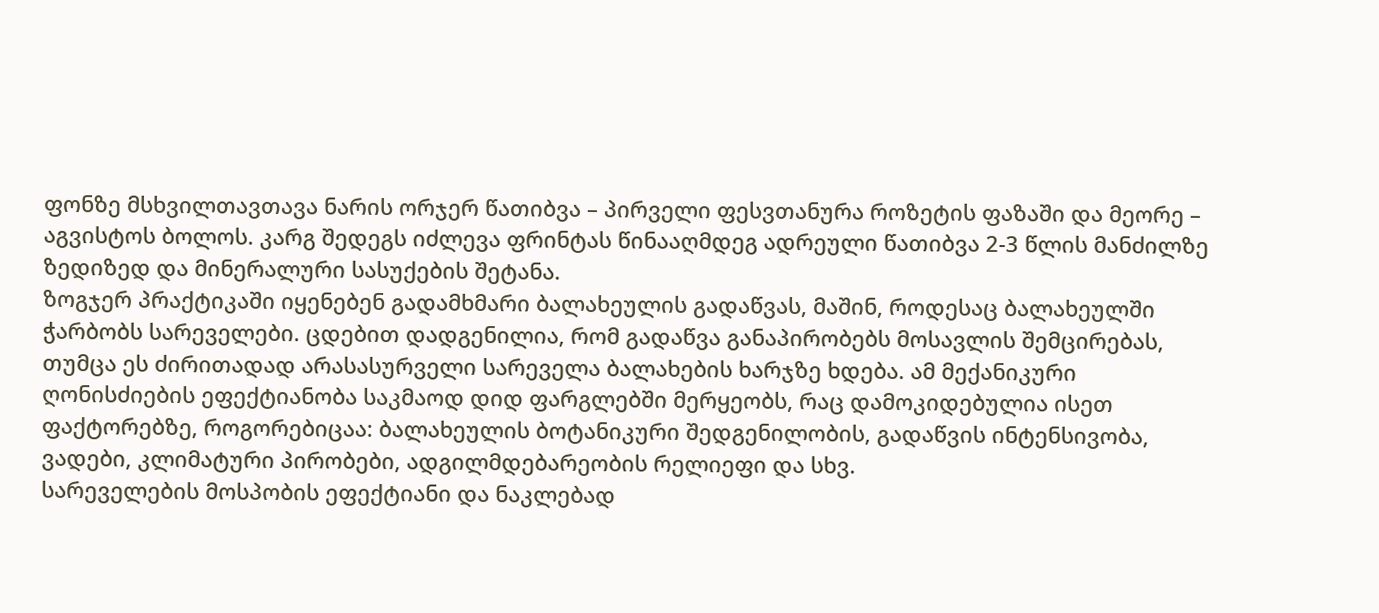ფონზე მსხვილთავთავა ნარის ორჯერ წათიბვა – პირველი ფესვთანურა როზეტის ფაზაში და მეორე – აგვისტოს ბოლოს. კარგ შედეგს იძლევა ფრინტას წინააღმდეგ ადრეული წათიბვა 2-3 წლის მანძილზე ზედიზედ და მინერალური სასუქების შეტანა.
ზოგჯერ პრაქტიკაში იყენებენ გადამხმარი ბალახეულის გადაწვას, მაშინ, როდესაც ბალახეულში ჭარბობს სარეველები. ცდებით დადგენილია, რომ გადაწვა განაპირობებს მოსავლის შემცირებას, თუმცა ეს ძირითადად არასასურველი სარეველა ბალახების ხარჯზე ხდება. ამ მექანიკური ღონისძიების ეფექტიანობა საკმაოდ დიდ ფარგლებში მერყეობს, რაც დამოკიდებულია ისეთ ფაქტორებზე, როგორებიცაა: ბალახეულის ბოტანიკური შედგენილობის, გადაწვის ინტენსივობა, ვადები, კლიმატური პირობები, ადგილმდებარეობის რელიეფი და სხვ.
სარეველების მოსპობის ეფექტიანი და ნაკლებად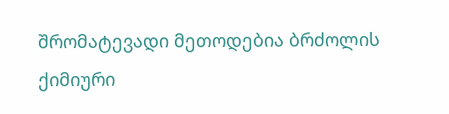შრომატევადი მეთოდებია ბრძოლის ქიმიური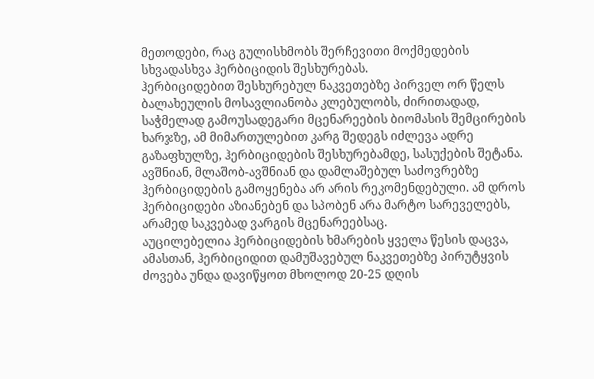მეთოდები, რაც გულისხმობს შერჩევითი მოქმედების სხვადასხვა ჰერბიციდის შესხურებას.
ჰერბიციდებით შესხურებულ ნაკვეთებზე პირველ ორ წელს ბალახეულის მოსავლიანობა კლებულობს, ძირითადად, საჭმელად გამოუსადეგარი მცენარეების ბიომასის შემცირების ხარჯზე, ამ მიმართულებით კარგ შედეგს იძლევა ადრე გაზაფხულზე, ჰერბიციდების შესხურებამდე, სასუქების შეტანა.
ავშნიან, მლაშობ-ავშნიან და დამლაშებულ საძოვრებზე ჰერბიციდების გამოყენება არ არის რეკომენდებული. ამ დროს ჰერბიციდები აზიანებენ და სპობენ არა მარტო სარეველებს, არამედ საკვებად ვარგის მცენარეებსაც.
აუცილებელია ჰერბიციდების ხმარების ყველა წესის დაცვა, ამასთან, ჰერბიციდით დამუშავებულ ნაკვეთებზე პირუტყვის ძოვება უნდა დავიწყოთ მხოლოდ 20-25 დღის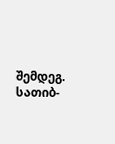შემდეგ.
სათიბ-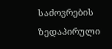საძოვრების ზედაპირული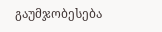გაუმჯობესება